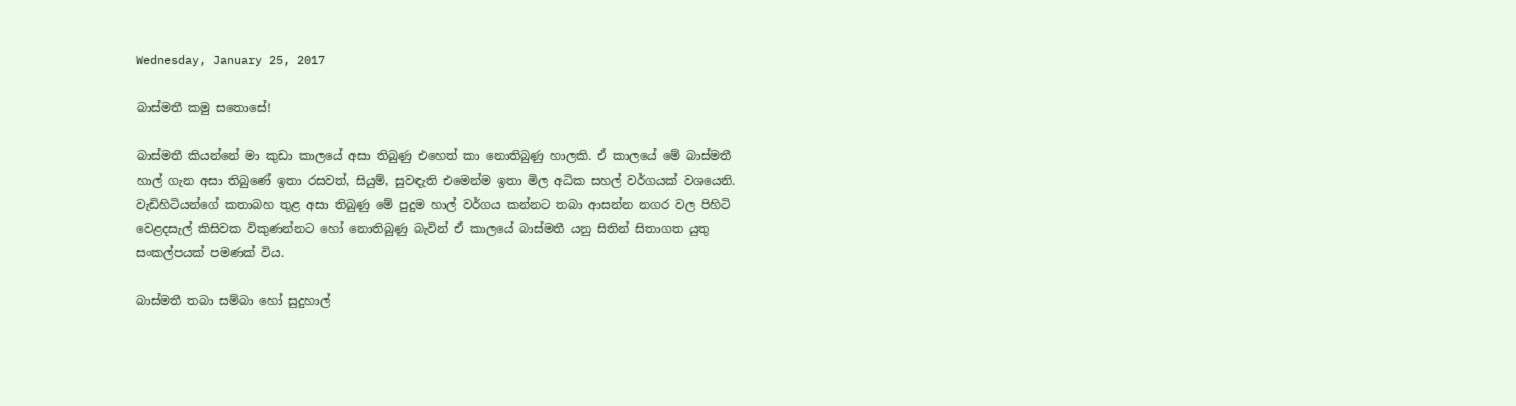Wednesday, January 25, 2017

බාස්මතී කමු සතොසේ!

බාස්මතී කියන්නේ මා කුඩා කාලයේ අසා තිබුණු එහෙත් කා නොතිබුණු හාලකි. ඒ කාලයේ මේ බාස්මතී හාල් ගැන අසා තිබුණේ ඉතා රසවත්, සියුම්, සුවඳැති එමෙන්ම ඉතා මිල අධික සහල් වර්ගයක් වශයෙනි. වැඩිහිටියන්ගේ කතාබහ තුළ අසා තිබුණු මේ පුදුම හාල් වර්ගය කන්නට තබා ආසන්න නගර වල පිහිටි වෙළදසැල් කිසිවක විකුණන්නට හෝ නොතිබුණු බැවින් ඒ කාලයේ බාස්මතී යනු සිතින් සිතාගත යුතු සංකල්පයක් පමණක් විය.

බාස්මතී තබා සම්බා හෝ සුදුහාල්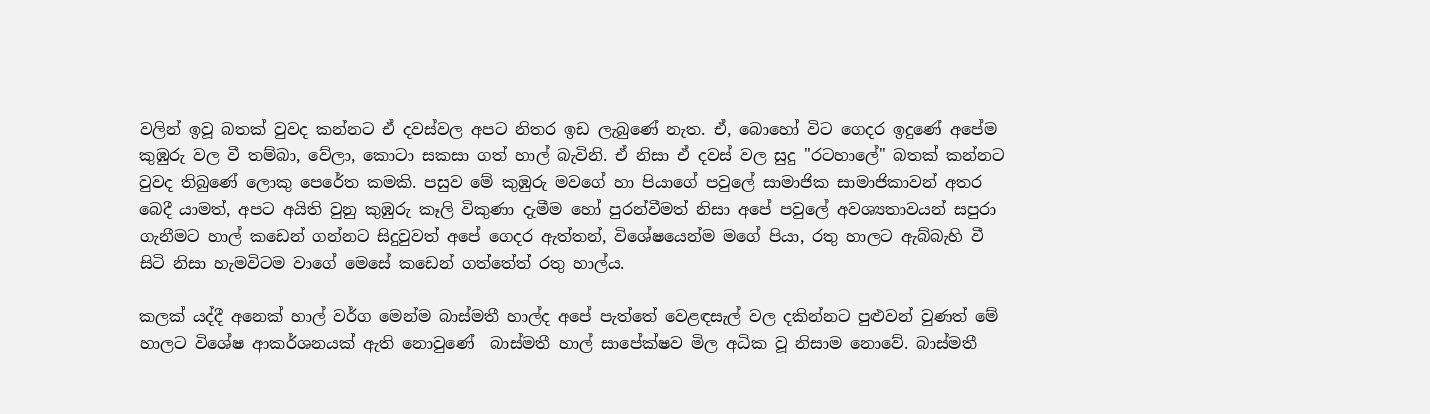වලින් ඉවූ බතක් වුවද කන්නට ඒ දවස්වල අපට නිතර ඉඩ ලැබුණේ නැත. ඒ, බොහෝ විට ගෙදර ඉදුණේ අපේම කුඹුරු වල වී තම්බා, වේලා, කොටා සකසා ගත් හාල් බැවිනි. ඒ නිසා ඒ දවස් වල සුදු "රටහාලේ" බතක් කන්නට වුවද තිබුණේ ලොකු පෙරේත කමකි. පසුව මේ කුඹුරු මවගේ හා පියාගේ පවුලේ සාමාජික සාමාජිකාවන් අතර බෙදී යාමත්, අපට අයිති වුනු කුඹුරු කෑලි විකුණා දැමීම හෝ පුරන්වීමත් නිසා අපේ පවුලේ අවශ්‍යතාවයන් සපුරා ගැනීමට හාල් කඩෙන් ගන්නට සිදුවුවත් අපේ ගෙදර ඇත්තන්, විශේෂයෙන්ම මගේ පියා, රතු හාලට ඇබ්බැහි වී සිටි නිසා හැමවිටම වාගේ මෙසේ කඩෙන් ගත්තේත් රතු හාල්ය.

කලක් යද්දී අනෙක් හාල් වර්ග මෙන්ම බාස්මතී හාල්ද අපේ පැත්තේ වෙළඳසැල් වල දකින්නට පුළුවන් වුණත් මේ හාලට විශේෂ ආකර්ශනයක් ඇති නොවුණේ  බාස්මතී හාල් සාපේක්ෂව මිල අධික වූ නිසාම නොවේ. බාස්මතී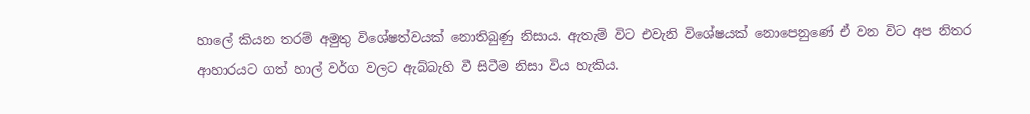හාලේ කියන තරම් අමුතු විශේෂත්වයක් නොතිබුණු නිසාය. ඇතැම් විට එවැනි විශේෂයක් නොපෙනුණේ ඒ වන විට අප නිතර ආහාරයට ගත් හාල් වර්ග වලට ඇබ්බැහි වී සිටීම නිසා විය හැකිය.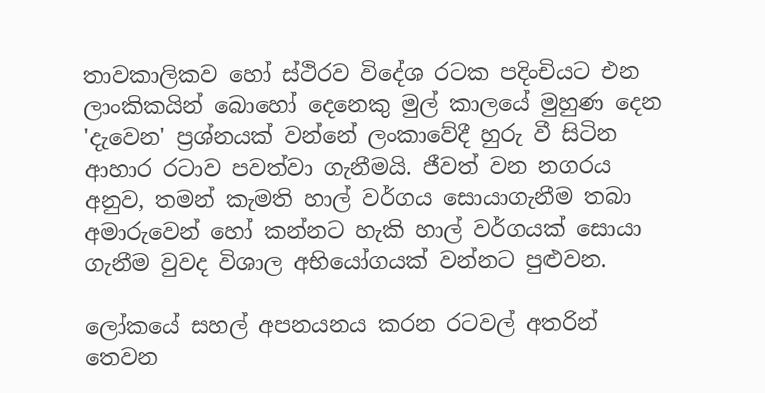තාවකාලිකව හෝ ස්ථිරව විදේශ රටක පදිංචියට එන ලාංකිකයින් බොහෝ දෙනෙකු මුල් කාලයේ මුහුණ දෙන 'දැවෙන' ප්‍රශ්නයක් වන්නේ ලංකාවේදී හුරු වී සිටින ආහාර රටාව පවත්වා ගැනීමයි. ජීවත් වන නගරය අනුව, තමන් කැමති හාල් වර්ගය සොයාගැනීම තබා අමාරුවෙන් හෝ කන්නට හැකි හාල් වර්ගයක් සොයා ගැනීම වුවද විශාල අභියෝගයක් වන්නට පුළුවන.

ලෝකයේ සහල් අපනයනය කරන රටවල් අතරින් තෙවන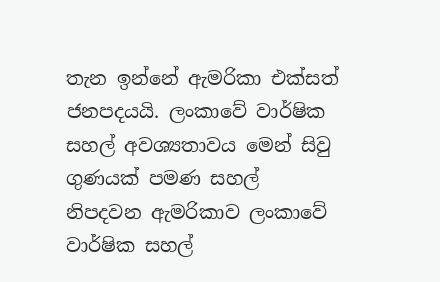තැන ඉන්නේ ඇමරිකා එක්සත් ජනපදයයි. ලංකාවේ වාර්ෂික සහල් අවශ්‍යතාවය මෙන් සිවු ගුණයක් පමණ සහල් නිපදවන ඇමරිකාව ලංකාවේ වාර්ෂික සහල්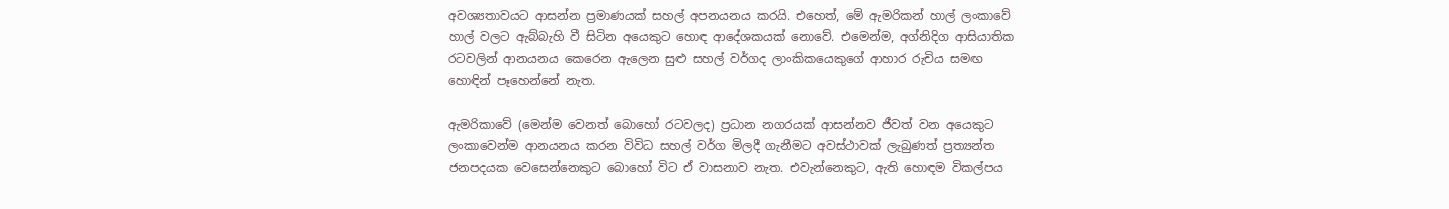අවශ්‍යතාවයට ආසන්න ප්‍රමාණයක් සහල් අපනයනය කරයි. එහෙත්, මේ ඇමරිකන් හාල් ලංකාවේ හාල් වලට ඇබ්බැහි වී සිටින අයෙකුට හොඳ ආදේශකයක් නොවේ. එමෙන්ම, අග්නිදිග ආසියාතික රටවලින් ආනයනය කෙරෙන ඇලෙන සුළු සහල් වර්ගද ලාංකිකයෙකුගේ ආහාර රුචිය සමඟ හොඳින් පෑහෙන්නේ නැත.

ඇමරිකාවේ (මෙන්ම වෙනත් බොහෝ රටවලද) ප්‍රධාන නගරයක් ආසන්නව ජීවත් වන අයෙකුට ලංකාවෙන්ම ආනයනය කරන විවිධ සහල් වර්ග මිලදී ගැනීමට අවස්ථාවක් ලැබුණත් ප්‍රත්‍යන්ත ජනපදයක වෙසෙන්නෙකුට බොහෝ විට ඒ වාසනාව නැත. එවැන්නෙකුට, ඇති හොඳම විකල්පය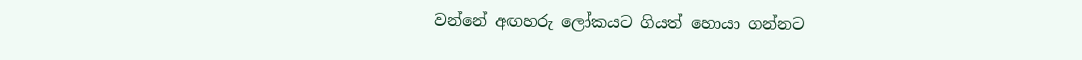වන්නේ අඟහරු ලෝකයට ගියත් හොයා ගන්නට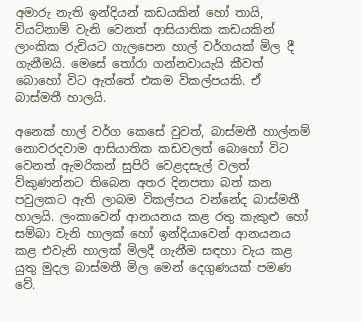අමාරු නැති ඉන්දියන් කඩයකින් හෝ තායි, වියට්නාම් වැනි වෙනත් ආසියාතික කඩයකින් ලාංකික රුචියට ගැලපෙන හාල් වර්ගයක් මිල දී ගැනීමයි. මෙසේ තෝරා ගන්නවායැයි කීවත් බොහෝ විට ඇත්තේ එකම විකල්පයකි. ඒ බාස්මතී හාලයි.

අනෙක් හාල් වර්ග කෙසේ වුවත්, බාස්මතී හාල්නම් නොවරදවාම ආසියාතික කඩවලත් බොහෝ විට වෙනත් ඇමරිකන් සුපිරි වෙළදසැල් වලත් විකුණන්නට තිබෙන අතර දිනපතා බත් කන පවුලකට ඇති ලාබම විකල්පය වන්නේද බාස්මතී හාලයි. ලංකාවෙන් ආනයනය කළ රතු කැකුළු හෝ සම්බා වැනි හාලක් හෝ ඉන්දියාවෙන් ආනයනය කළ එවැනි හාලක් මිලදී ගැනීම සඳහා වැය කළ යුතු මුදල බාස්මතී මිල මෙන් දෙගුණයක් පමණ වේ.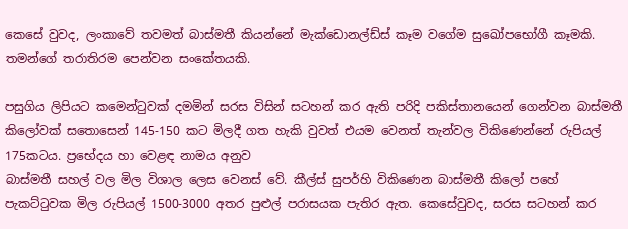කෙසේ වුවද, ලංකාවේ තවමත් බාස්මතී කියන්නේ මැක්ඩොනල්ඩ්ස් කෑම වගේම සුඛෝපභෝගී කෑමකි. තමන්ගේ තරාතිරම පෙන්වන සංකේතයකි.

පසුගිය ලිපියට කමෙන්ටුවක් දමමින් සරස විසින් සටහන් කර ඇති පරිදි පකිස්තානයෙන් ගෙන්වන බාස්මතී කිලෝවක් සතොසෙන් 145-150 කට මිලදී ගත හැකි වුවත් එයම වෙනත් තැන්වල විකිණෙන්නේ රුපියල් 175කටය. ප්‍රභේදය හා වෙළඳ නාමය අනුව
බාස්මතී සහල් වල මිල විශාල ලෙස වෙනස් වේ. කීල්ස් සුපර්හි විකිණෙන බාස්මතී කිලෝ පහේ පැකට්ටුවක මිල රුපියල් 1500-3000 අතර පුළුල් පරාසයක පැතිර ඇත. කෙසේවුවද, සරස සටහන් කර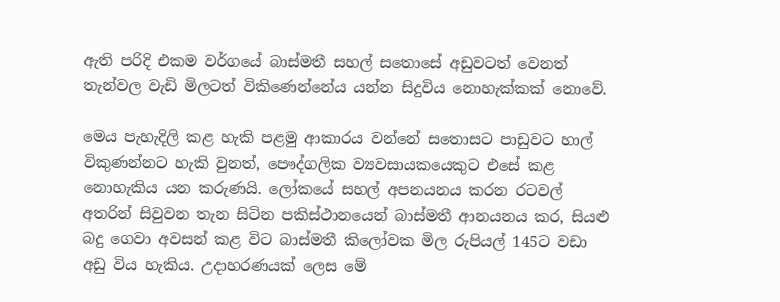ඇති පරිදි එකම වර්ගයේ බාස්මතී සහල් සතොසේ අඩුවටත් වෙනත් තැන්වල වැඩි මිලටත් විකිණෙන්නේය යන්න සිදුවිය නොහැක්කක් නොවේ.

මෙය පැහැදිලි කළ හැකි පළමු ආකාරය වන්නේ සතොසට පාඩුවට හාල් විකුණන්නට හැකි වුනත්, පෞද්ගලික ව්‍යවසායකයෙකුට එසේ කළ නොහැකිය යන කරුණයි. ලෝකයේ සහල් අපනයනය කරන රටවල් අතරින් සිවුවන තැන සිටින පකිස්ථානයෙන් බාස්මතී ආනයනය කර, සියළු බදු ගෙවා අවසන් කළ විට බාස්මතී කිලෝවක මිල රුපියල් 145ට වඩා අඩු විය හැකිය. උදාහරණයක් ලෙස මේ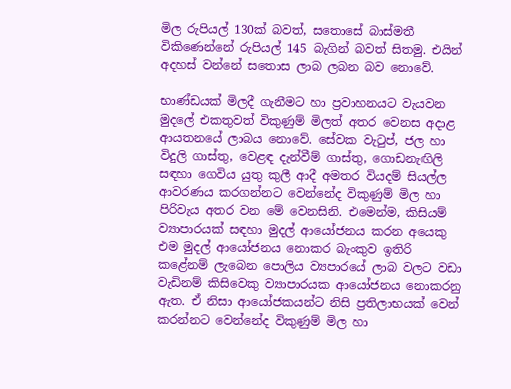මිල රුපියල් 130ක් බවත්, සතොසේ බාස්මතී විකිණෙන්නේ රුපියල් 145 බැගින් බවත් සිතමු. එයින් අදහස් වන්නේ සතොස ලාබ ලබන බව නොවේ.

භාණ්ඩයක් මිලදී ගැනීමට හා ප්‍රවාහනයට වැයවන මුදලේ එකතුවත් විකුණුම් මිලත් අතර වෙනස අදාළ ආයතනයේ ලාබය නොවේ. සේවක වැටුප්, ජල හා විදුලි ගාස්තු, වෙළඳ දැන්වීම් ගාස්තු, ගොඩනැඟිලි සඳහා ගෙවිය යුතු කුලී ආදී අමතර වියදම් සියල්ල ආවරණය කරගන්නට වෙන්නේද විකුණුම් මිල හා පිරිවැය අතර වන මේ වෙනසිනි. එමෙන්ම, කිසියම් ව්‍යාපාරයක් සඳහා මුදල් ආයෝජනය කරන අයෙකු එම මුදල් ආයෝජනය නොකර බැංකුව ඉතිරි කළේනම් ලැබෙන පොලිය ව්‍යපාරයේ ලාබ වලට වඩා වැඩිනම් කිසිවෙකු ව්‍යාපාරයක ආයෝජනය නොකරනු ඇත. ඒ නිසා ආයෝජකයන්ට නිසි ප්‍රතිලාභයක් වෙන් කරන්නට වෙන්නේද විකුණුම් මිල හා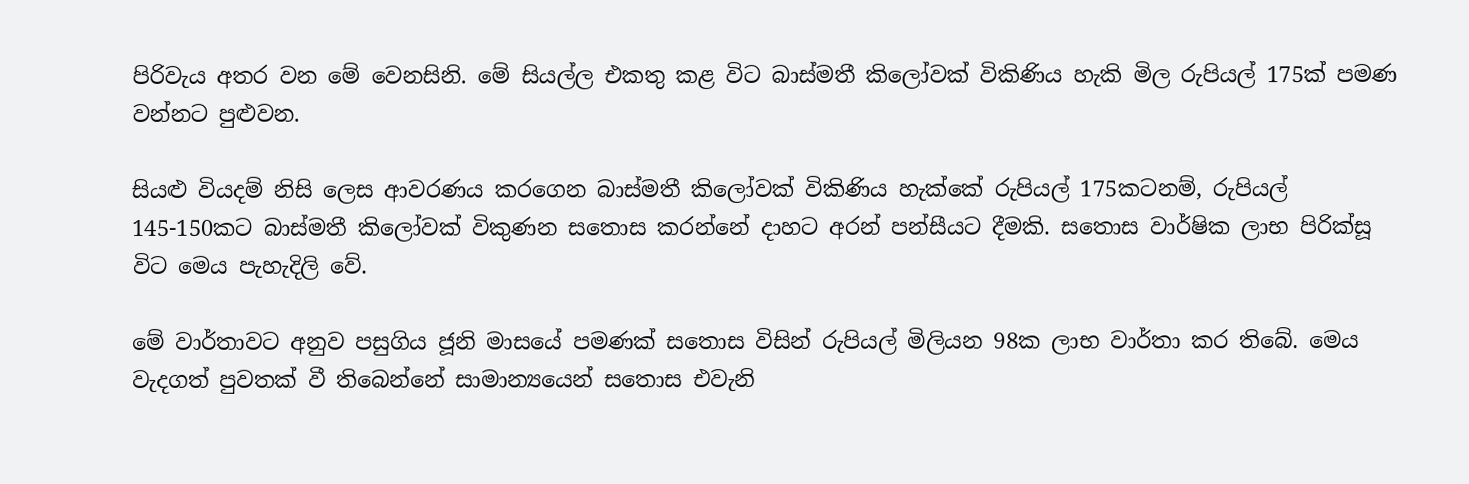පිරිවැය අතර වන මේ වෙනසිනි. මේ සියල්ල එකතු කළ විට බාස්මතී කිලෝවක් විකිණිය හැකි මිල රුපියල් 175ක් පමණ වන්නට පුළුවන.

සියළු වියදම් නිසි ලෙස ආවරණය කරගෙන බාස්මතී කිලෝවක් විකිණිය හැක්කේ රුපියල් 175කටනම්, රුපියල් 145-150කට බාස්මතී කිලෝවක් විකුණන සතොස කරන්නේ දාහට අරන් පන්සීයට දීමකි. සතොස වාර්ෂික ලාභ පිරික්සූ විට මෙය පැහැදිලි වේ.

මේ වාර්තාවට අනුව පසුගිය ජූනි මාසයේ පමණක් සතොස විසින් රුපියල් මිලියන 98ක ලාභ වාර්තා කර තිබේ. මෙය වැදගත් පුවතක් වී තිබෙන්නේ සාමාන්‍යයෙන් සතොස එවැනි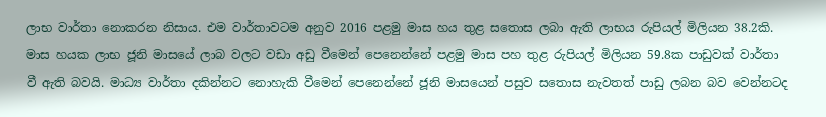ලාභ වාර්තා නොකරන නිසාය. එම වාර්තාවටම අනුව 2016 පළමු මාස හය තුළ සතොස ලබා ඇති ලාභය රුපියල් මිලියන 38.2කි. මාස හයක ලාභ ජූනි මාසයේ ලාබ වලට වඩා අඩු වීමෙන් පෙනෙන්නේ පළමු මාස පහ තුළ රුපියල් මිලියන 59.8ක පාඩුවක් වාර්තා වී ඇති බවයි. මාධ්‍ය වාර්තා දකින්නට නොහැකි වීමෙන් පෙනෙන්නේ ජූනි මාසයෙන් පසුව සතොස නැවතත් පාඩු ලබන බව වෙන්නටද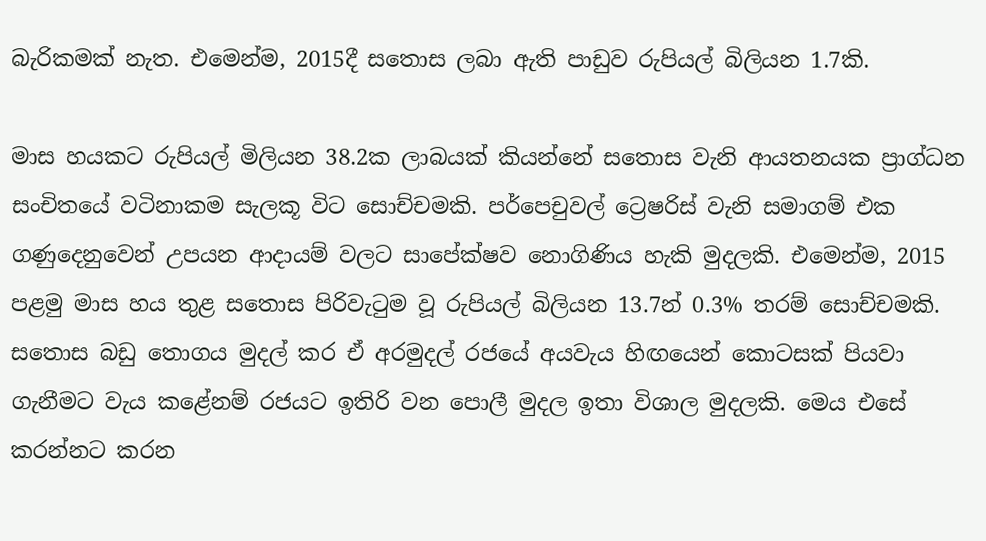බැරිකමක් නැත. එමෙන්ම, 2015දී සතොස ලබා ඇති පාඩුව රුපියල් බිලියන 1.7කි.

මාස හයකට රුපියල් මිලියන 38.2ක ලාබයක් කියන්නේ සතොස වැනි ආයතනයක ප්‍රාග්ධන සංචිතයේ වටිනාකම සැලකූ විට සොච්චමකි. පර්පෙචුවල් ට්‍රෙෂරිස් වැනි සමාගම් එක ගණුදෙනුවෙන් උපයන ආදායම් වලට සාපේක්ෂව නොගිණිය හැකි මුදලකි. එමෙන්ම, 2015 පළමු මාස හය තුළ සතොස පිරිවැටුම වූ රුපියල් බිලියන 13.7න් 0.3% තරම් සොච්චමකි. සතොස බඩු තොගය මුදල් කර ඒ අරමුදල් රජයේ අයවැය හිඟයෙන් කොටසක් පියවා ගැනීමට වැය කළේනම් රජයට ඉතිරි වන පොලී මුදල ඉතා විශාල මුදලකි. මෙය එසේ කරන්නට කරන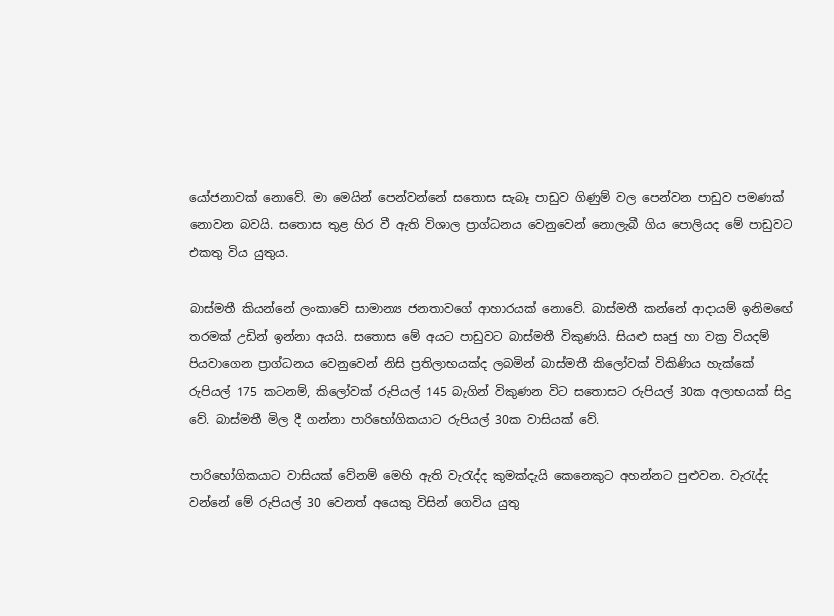යෝජනාවක් නොවේ. මා මෙයින් පෙන්වන්නේ සතොස සැබෑ පාඩුව ගිණුම් වල පෙන්වන පාඩුව පමණක් නොවන බවයි. සතොස තුළ හිර වී ඇති විශාල ප්‍රාග්ධනය වෙනුවෙන් නොලැබී ගිය පොලියද මේ පාඩුවට එකතු විය යුතුය.

බාස්මතී කියන්නේ ලංකාවේ සාමාන්‍ය ජනතාවගේ ආහාරයක් නොවේ. බාස්මතී කන්නේ ආදායම් ඉනිමඟේ තරමක් උඩින් ඉන්නා අයයි. සතොස මේ අයට පාඩුවට බාස්මතී විකුණයි. සියළු සෘජු හා වක්‍ර වියදම් පියවාගෙන ප්‍රාග්ධනය වෙනුවෙන් නිසි ප්‍රතිලාභයක්ද ලබමින් බාස්මතී කිලෝවක් විකිණිය හැක්කේ රුපියල් 175 කටනම්, කිලෝවක් රුපියල් 145 බැගින් විකුණන විට සතොසට රුපියල් 30ක අලාභයක් සිදු වේ. බාස්මතී මිල දී ගන්නා පාරිභෝගිකයාට රුපියල් 30ක වාසියක් වේ.

පාරිභෝගිකයාට වාසියක් වේනම් මෙහි ඇති වැරැද්ද කුමක්දැයි කෙනෙකුට අහන්නට පුළුවන. වැරැද්ද වන්නේ මේ රුපියල් 30 වෙනත් අයෙකු විසින් ගෙවිය යුතු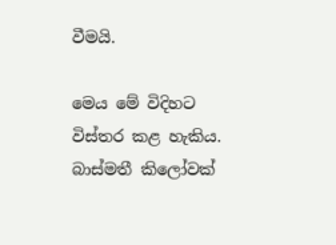වීමයි.

මෙය මේ විදිහට විස්තර කළ හැකිය. බාස්මතී කිලෝවක්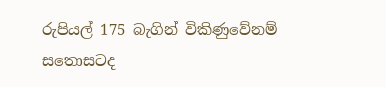රුපියල් 175 බැගින් විකිණුවේනම් සතොසටද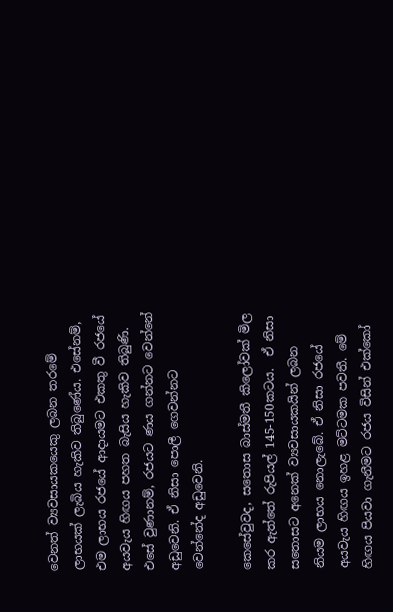වෙනත් ව්‍යවසායකයෙකු ලබන තරමේ ලාභයක් ලැබිය හැකිව තිබුණේය. එසේනම්, එම ලාභය රජයේ ආදායමට එකතු වී රජයේ අයවැය හිඟය පහත බැසිය හැකිව තිබුණි. එසේ වුණානම්, රජයට ණය ගන්නට වෙන්නේ අඩුවෙනි. ඒ නිසා පොලී ගෙවන්නට වෙන්නේද අඩුවෙනි.

කෙසේවුවද, සතොස බාස්මතී කිලෝවක් මිල කර ඇත්තේ රුපියල් 145-150කටය.  ඒ නිසා සතොසට අනෙක් ව්‍යවසායකයින් ලබන නියම ලාභය නොලැබේ. ඒ නිසා රජයේ අයවැය හිඟය ඉහළ මට්ටමක පවතී. මේ හිඟය පියවා ගැනීමට රජය විසින් එක්කෝ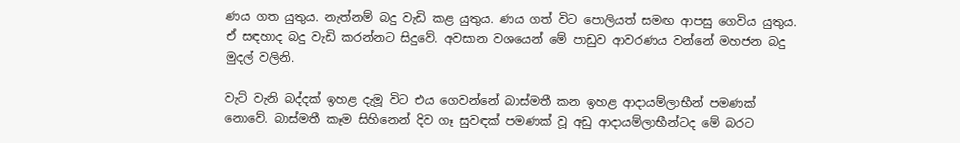ණය ගත යුතුය. නැත්නම් බදු වැඩි කළ යුතුය. ණය ගත් විට පොලියත් සමඟ ආපසු ගෙවිය යුතුය. ඒ සඳහාද බදු වැඩි කරන්නට සිදුවේ. අවසාන වශයෙන් මේ පාඩුව ආවරණය වන්නේ මහජන බදු මුදල් වලිනි.

වැට් වැනි බද්දක් ඉහළ දැමූ විට එය ගෙවන්නේ බාස්මතී කන ඉහළ ආදායම්ලාභීන් පමණක් නොවේ. බාස්මතී කෑම සිහිනෙන් දිව ගෑ සුවඳක් පමණක් වූ අඩු ආදායම්ලාභීන්ටද මේ බරට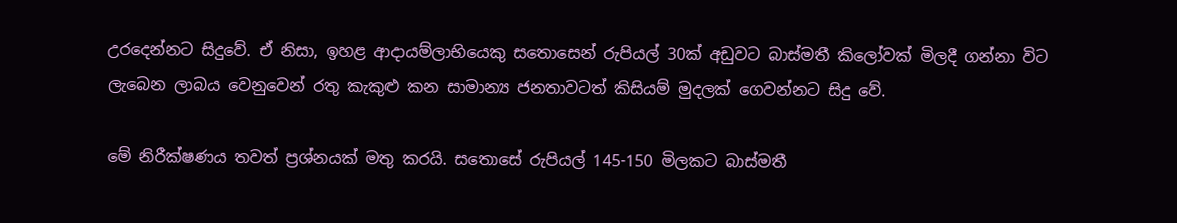උරදෙන්නට සිදුවේ. ඒ නිසා, ඉහළ ආදායම්ලාභියෙකු සතොසෙන් රුපියල් 30ක් අඩුවට බාස්මතී කිලෝවක් මිලදී ගන්නා විට ලැබෙන ලාබය වෙනුවෙන් රතු කැකුළු කන සාමාන්‍ය ජනතාවටත් කිසියම් මුදලක් ගෙවන්නට සිදු වේ.

මේ නිරීක්ෂණය තවත් ප්‍රශ්නයක් මතු කරයි. සතොසේ රුපියල් 145-150 මිලකට බාස්මතී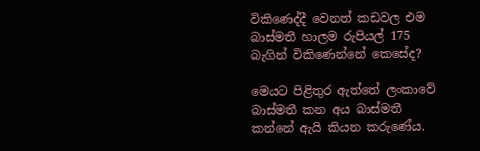විකිණෙද්දී වෙනත් කඩවල එම බාස්මතී හාලම රුපියල් 175 බැගින් විකිණෙන්නේ කෙසේද?

මෙයට පිළිතුර ඇත්තේ ලංකාවේ බාස්මතී කන අය බාස්මතී කන්නේ ඇයි කියන කරුණේය.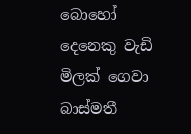බොහෝ දෙනෙකු වැඩි මිලක් ගෙවා බාස්මතී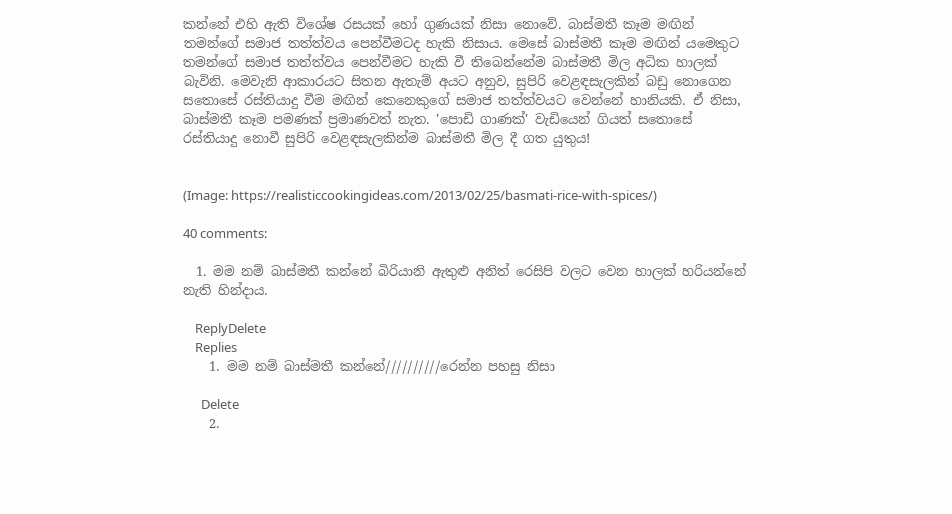කන්නේ එහි ඇති විශේෂ රසයක් හෝ ගුණයක් නිසා නොවේ. බාස්මතී කෑම මඟින් තමන්ගේ සමාජ තත්ත්වය පෙන්වීමටද හැකි නිසාය. මෙසේ බාස්මතී කෑම මඟින් යමෙකුට තමන්ගේ සමාජ තත්ත්වය පෙන්වීමට හැකි වී තිබෙන්නේම බාස්මතී මිල අධික හාලක් බැවිනි. මෙවැනි ආකාරයට සිතන ඇතැම් අයට අනුව, සුපිරි වෙළඳසැලකින් බඩු නොගෙන සතොසේ රස්තියාදු වීම මඟින් කෙනෙකුගේ සමාජ තත්ත්වයට වෙන්නේ හානියකි. ඒ නිසා, බාස්මතී කෑම පමණක් ප්‍රමාණවත් නැත. 'පොඩි ගාණක්' වැඩියෙන් ගියත් සතොසේ රස්තියාදු නොවී සුපිරි වෙළඳසැලකින්ම බාස්මතී මිල දී ගත යුතුය!


(Image: https://realisticcookingideas.com/2013/02/25/basmati-rice-with-spices/)

40 comments:

  1. මම නම් බාස්මතී කන්නේ බිරියානි ඇතුළු අනිත් රෙසිපි වලට වෙන හාලක් හරියන්නේ නැති හින්දාය.

    ReplyDelete
    Replies
    1. මම නම් බාස්මතී කන්නේ//////////රෙන්න පහසු නිසා

      Delete
    2.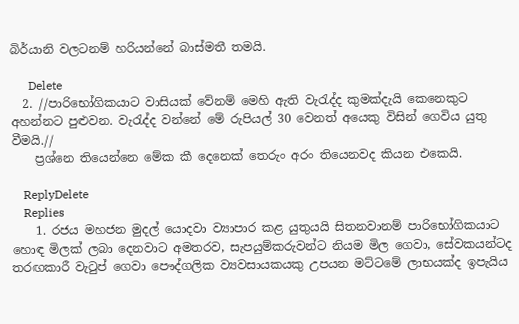බිර්යානි වලටනම් හරියන්නේ බාස්මතී තමයි.

      Delete
  2. //පාරිභෝගිකයාට වාසියක් වේනම් මෙහි ඇති වැරැද්ද කුමක්දැයි කෙනෙකුට අහන්නට පුළුවන. වැරැද්ද වන්නේ මේ රුපියල් 30 වෙනත් අයෙකු විසින් ගෙවිය යුතු වීමයි.//
    ප්‍රශ්නෙ තියෙන්නෙ මේක කී දෙනෙක් තෙරුං අරං තියෙනවද කියන එකෙයි.

    ReplyDelete
    Replies
    1. රජය මහජන මුදල් යොදවා ව්‍යාපාර කළ යුතුයයි සිතනවානම් පාරිභෝගිකයාට හොඳ මිලක් ලබා දෙනවාට අමතරව, සැපයුම්කරුවන්ට නියම මිල ගෙවා, සේවකයන්ටද තරඟකාරී වැටුප් ගෙවා පෞද්ගලික ව්‍යවසායකයකු උපයන මට්ටමේ ලාභයක්ද ඉපැයිය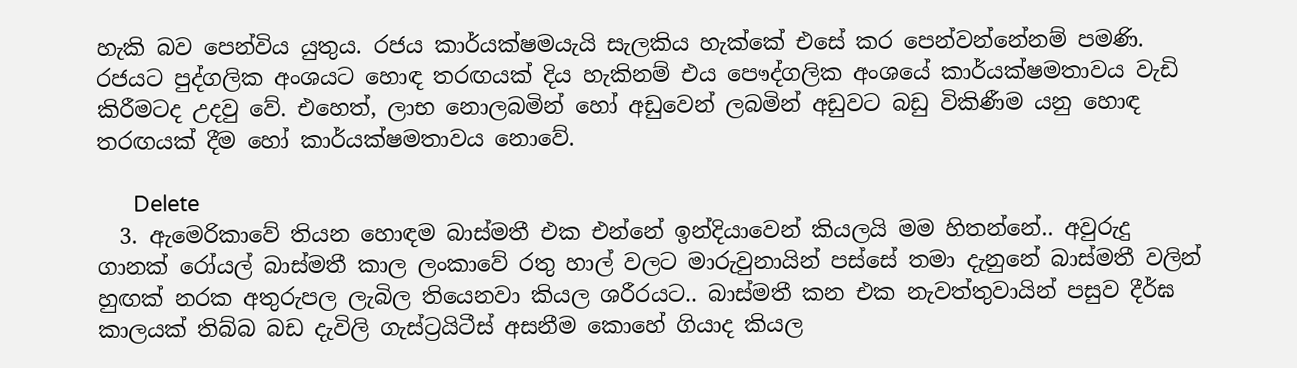හැකි බව පෙන්විය යුතුය. රජය කාර්යක්ෂමයැයි සැලකිය හැක්කේ එසේ කර පෙන්වන්නේනම් පමණි. රජයට පුද්ගලික අංශයට හොඳ තරඟයක් දිය හැකිනම් එය පෞද්ගලික අංශයේ කාර්යක්ෂමතාවය වැඩි කිරීමටද උදවු වේ. එහෙත්, ලාභ නොලබමින් හෝ අඩුවෙන් ලබමින් අඩුවට බඩු විකිණීම යනු හොඳ තරඟයක් දීම හෝ කාර්යක්ෂමතාවය නොවේ.

      Delete
  3. ඇමෙරිකාවේ තියන හොඳම බාස්මතී එක එන්නේ ඉන්දියාවෙන් කියලයි මම හිතන්නේ.. අවුරුදු ගානක් රෝයල් බාස්මතී කාල ලංකාවේ රතු හාල් වලට මාරුවුනායින් පස්සේ තමා දැනුනේ බාස්මතී වලින් හුඟක් නරක අතුරුපල ලැබිල තියෙනවා කියල ශරීරයට.. බාස්මතී කන එක නැවත්තුවායින් පසුව දීර්ඝ කාලයක් තිබ්බ බඩ දැවිලි ගැස්ට්‍රයිටීස් අසනීම කොහේ ගියාද කියල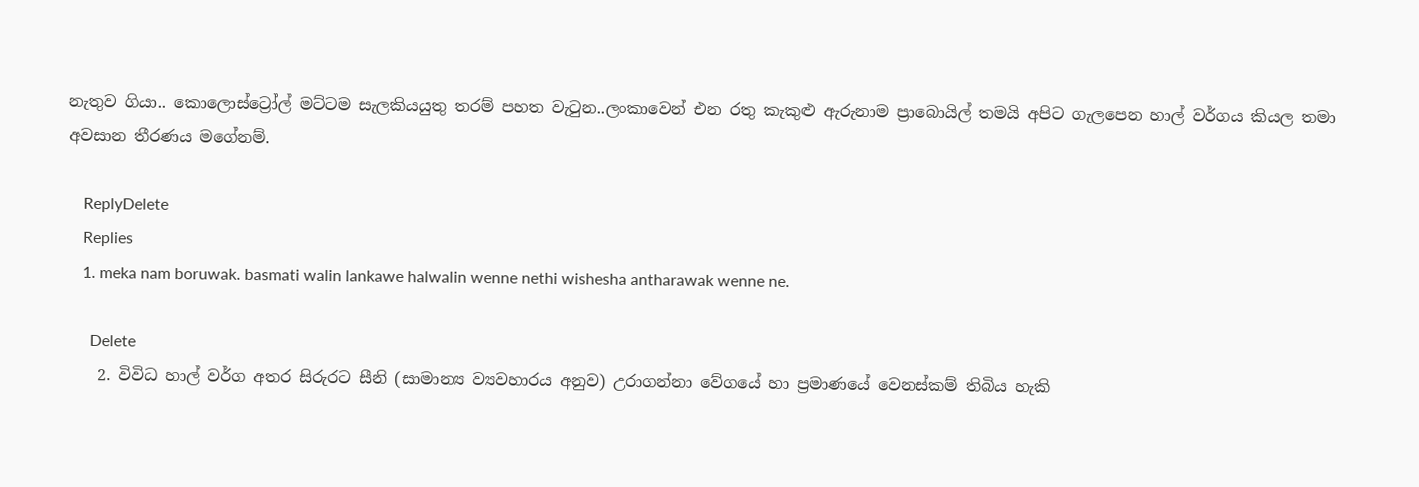නැතුව ගියා.. කොලොස්ට්‍රෝල් මට්ටම සැලකියයුතු තරම් පහත වැටුන..ලංකාවෙන් එන රතු කැකුළු ඇරුනාම ප්‍රාබොයිල් තමයි අපිට ගැලපෙන හාල් වර්ගය කියල තමා අවසාන තීරණය මගේනම්.

    ReplyDelete
    Replies
    1. meka nam boruwak. basmati walin lankawe halwalin wenne nethi wishesha antharawak wenne ne.

      Delete
    2. විවිධ හාල් වර්ග අතර සිරුරට සීනි (සාමාන්‍ය ව්‍යවහාරය අනුව) උරාගන්නා වේගයේ හා ප්‍රමාණයේ වෙනස්කම් තිබිය හැකි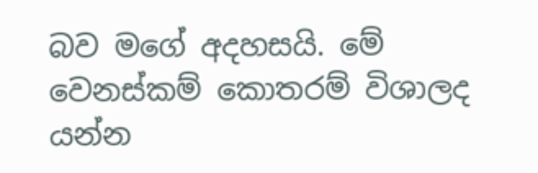බව මගේ අදහසයි. මේ වෙනස්කම් කොතරම් විශාලද යන්න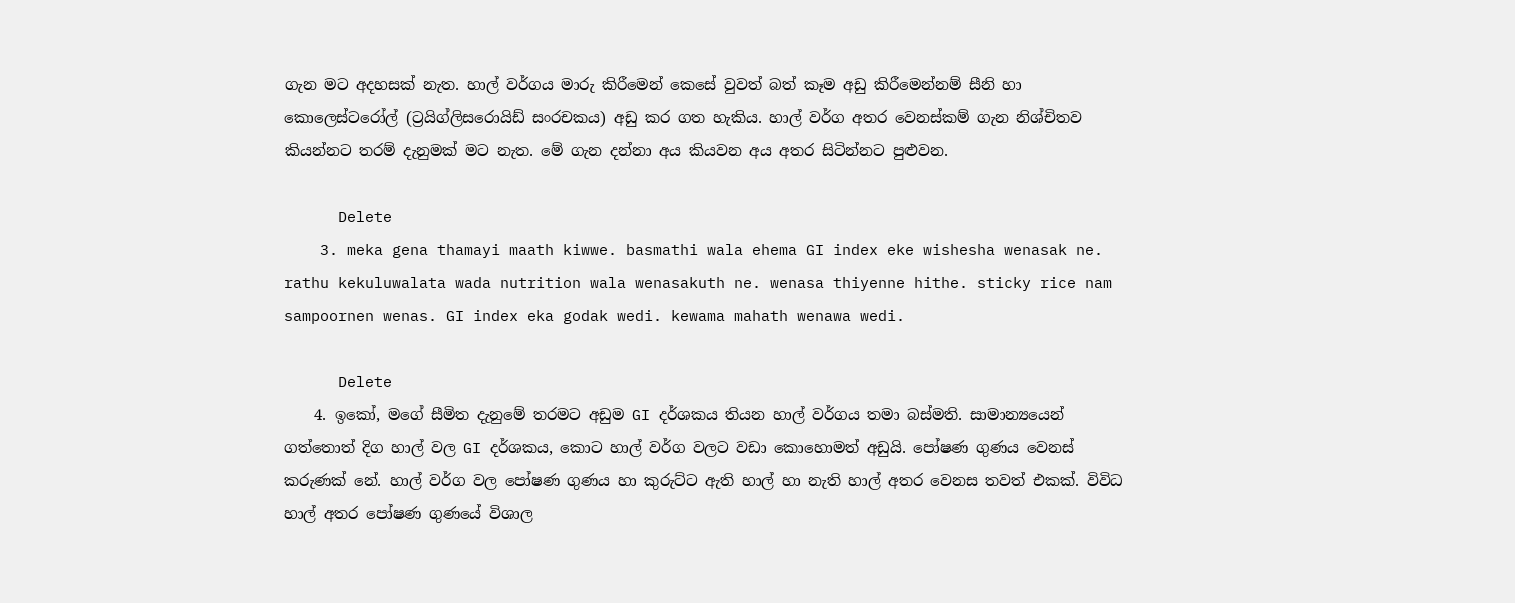ගැන මට අදහසක් නැත. හාල් වර්ගය මාරු කිරීමෙන් කෙසේ වුවත් බත් කෑම අඩු කිරීමෙන්නම් සීනි හා කොලෙස්ටරෝල් (ට්‍රයිග්ලිසරොයිඩ් සංරචකය) අඩු කර ගත හැකිය. හාල් වර්ග අතර වෙනස්කම් ගැන නිශ්චිතව කියන්නට තරම් දැනුමක් මට නැත. මේ ගැන දන්නා අය කියවන අය අතර සිටින්නට පුළුවන.

      Delete
    3. meka gena thamayi maath kiwwe. basmathi wala ehema GI index eke wishesha wenasak ne. rathu kekuluwalata wada nutrition wala wenasakuth ne. wenasa thiyenne hithe. sticky rice nam sampoornen wenas. GI index eka godak wedi. kewama mahath wenawa wedi.

      Delete
    4. ඉකෝ, මගේ සීමිත දැනුමේ තරමට අඩුම GI දර්ශකය තියන හාල් වර්ගය තමා බස්මති. සාමාන්‍යයෙන් ගත්තොත් දිග හාල් වල GI දර්ශකය, කොට හාල් වර්ග වලට වඩා කොහොමත් අඩුයි. පෝෂණ ගුණය වෙනස් කරුණක් නේ. හාල් වර්ග වල පෝෂණ ගුණය හා කුරුට්ට ඇති හාල් හා නැති හාල් අතර වෙනස තවත් එකක්. විවිධ හාල් අතර පෝෂණ ගුණයේ විශාල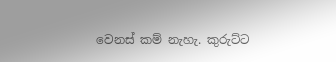වෙනස් කම් නැහැ. කුරුට්ට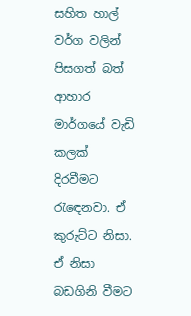සහිත හාල් වර්ග වලින් පිසගත් බත් ආහාර මාර්ගයේ වැඩි කලක් දිරවීමට රැඳෙනවා. ඒ කුරුට්ට නිසා. ඒ නිසා බඩගිනි වීමට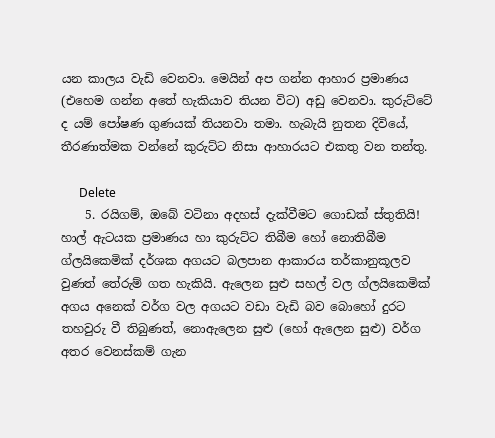යන කාලය වැඩි වෙනවා. මෙයින් අප ගන්න ආහාර ප්‍රමාණය (එහෙම ගන්න අතේ හැකියාව තියන විට) අඩු වෙනවා. කුරුට්ටේ ද යම් පෝෂණ ගුණයක් තියනවා තමා. හැබැයි නුතන දිවියේ, තීරණාත්මක වන්නේ කුරුට්ට නිසා ආහාරයට එකතු වන තන්තු.

      Delete
    5. රයිගම්, ඔබේ වටිනා අදහස් දැක්වීමට ගොඩක් ස්තුතියි! හාල් ඇටයක ප්‍රමාණය හා කුරුට්ට තිබීම හෝ නොතිබීම ග්ලයිකෙමික් දර්ශක අගයට බලපාන ආකාරය තර්කානුකූලව වුණත් තේරුම් ගත හැකියි. ඇලෙන සුළු සහල් වල ග්ලයිකෙමික් අගය අනෙක් වර්ග වල අගයට වඩා වැඩි බව බොහෝ දුරට තහවුරු වී තිබුණත්, නොඇලෙන සුළු (හෝ ඇලෙන සුළු) වර්ග අතර වෙනස්කම් ගැන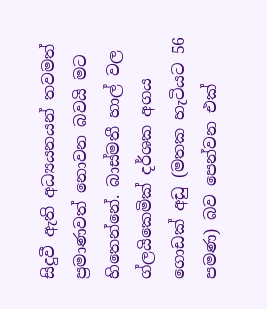සිදුවී ඇති අධ්‍යයනයන් තවමත් ප්‍රමාණවත් නොවන බවයි මට හිතෙන්නේ. බාස්මතී හාල් වල ග්ලයිකෙමික් දර්ශක අගය ගොඩක් අඩු (මතක හැටියට 56 පමණ) බව පෙන්වන එක්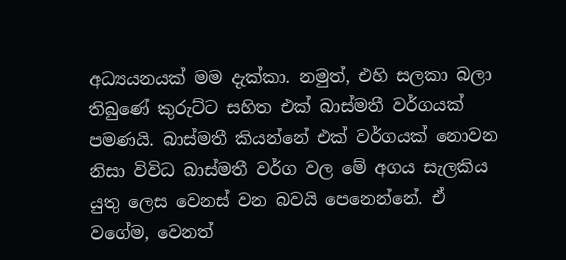අධ්‍යයනයක් මම දැක්කා. නමුත්, එහි සලකා බලා තිබුණේ කුරුට්ට සහිත එක් බාස්මතී වර්ගයක් පමණයි. බාස්මතී කියන්නේ එක් වර්ගයක් නොවන නිසා විවිධ බාස්මතී වර්ග වල මේ අගය සැලකිය යුතු ලෙස වෙනස් වන බවයි පෙනෙන්නේ. ඒ වගේම, වෙනත්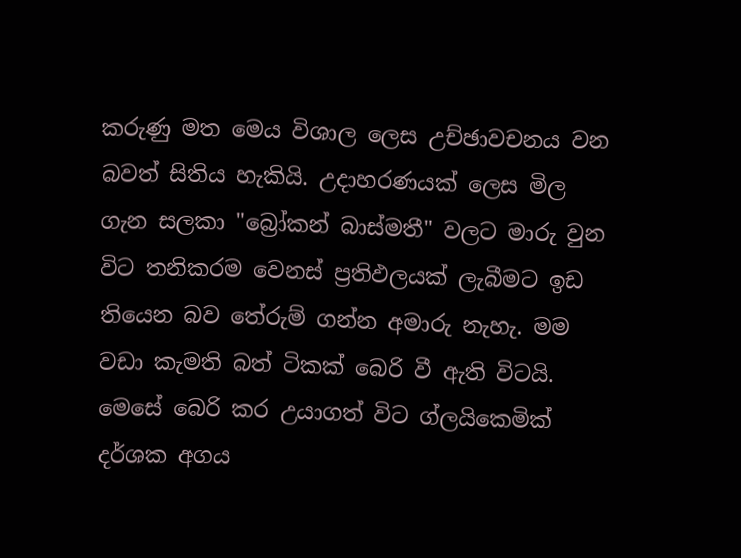කරුණු මත මෙය විශාල ලෙස උච්ඡාවචනය වන බවත් සිතිය හැකියි. උදාහරණයක් ලෙස මිල ගැන සලකා "බ්‍රෝකන් බාස්මතී" වලට මාරු වුන විට තනිකරම වෙනස් ප්‍රතිඵලයක් ලැබීමට ඉඩ තියෙන බව තේරුම් ගන්න අමාරු නැහැ. මම වඩා කැමති බත් ටිකක් බෙරි වී ඇති විටයි. මෙසේ බෙරි කර උයාගත් විට ග්ලයිකෙමික් දර්ශක අගය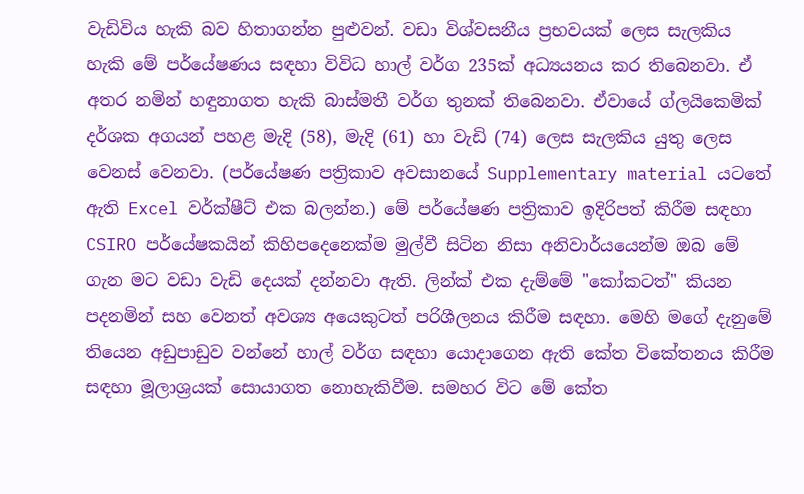වැඩිවිය හැකි බව හිතාගන්න පුළුවන්. වඩා විශ්වසනීය ප්‍රභවයක් ලෙස සැලකිය හැකි මේ පර්යේෂණය සඳහා විවිධ හාල් වර්ග 235ක් අධ්‍යයනය කර තිබෙනවා. ඒ අතර නමින් හඳුනාගත හැකි බාස්මතී වර්ග තුනක් තිබෙනවා. ඒවායේ ග්ලයිකෙමික් දර්ශක අගයන් පහළ මැදි (58), මැදි (61) හා වැඩි (74) ලෙස සැලකිය යුතු ලෙස වෙනස් වෙනවා. (පර්යේෂණ පත්‍රිකාව අවසානයේ Supplementary material යටතේ ඇති Excel වර්ක්ෂීට් එක බලන්න.) මේ පර්යේෂණ පත්‍රිකාව ඉදිරිපත් කිරීම සඳහා CSIRO පර්යේෂකයින් කිහිපදෙනෙක්ම මුල්වී සිටින නිසා අනිවාර්යයෙන්ම ඔබ මේ ගැන මට වඩා වැඩි දෙයක් දන්නවා ඇති. ලින්ක් එක දැම්මේ "කෝකටත්" කියන පදනමින් සහ වෙනත් අවශ්‍ය අයෙකුටත් පරිශීලනය කිරීම සඳහා. මෙහි මගේ දැනුමේ තියෙන අඩුපාඩුව වන්නේ හාල් වර්ග සඳහා යොදාගෙන ඇති කේත විකේතනය කිරීම සඳහා මූලාශ්‍රයක් සොයාගත නොහැකිවීම. සමහර විට මේ කේත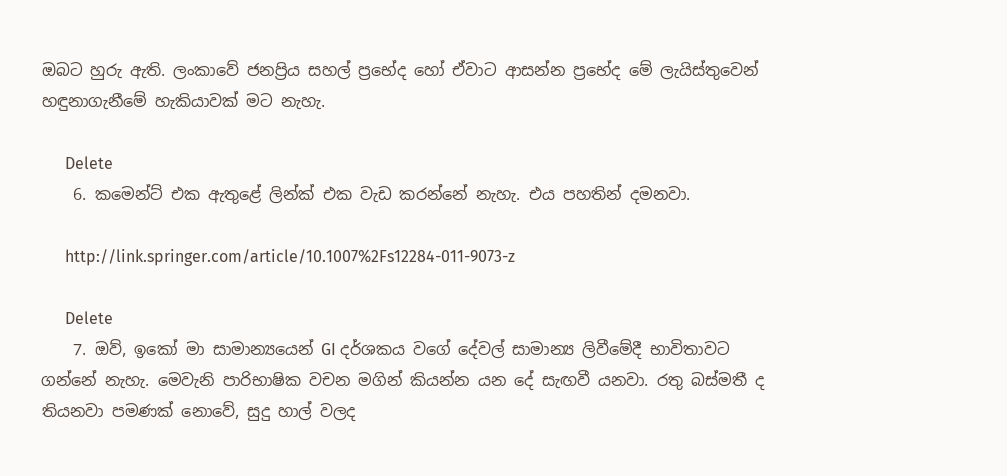ඔබට හුරු ඇති. ලංකාවේ ජනප්‍රිය සහල් ප්‍රභේද හෝ ඒවාට ආසන්න ප්‍රභේද මේ ලැයිස්තුවෙන් හඳුනාගැනීමේ හැකියාවක් මට නැහැ.

      Delete
    6. කමෙන්ට් එක ඇතුළේ ලින්ක් එක වැඩ ක‍රන්නේ නැහැ. එය පහතින් දමනවා.

      http://link.springer.com/article/10.1007%2Fs12284-011-9073-z

      Delete
    7. ඔව්, ඉකෝ මා සාමාන්‍යයෙන් GI දර්ශකය වගේ දේවල් සාමාන්‍ය ලිවීමේදී භාවිතාවට ගන්නේ නැහැ. මෙවැනි පාරිභාෂික වචන මගින් කියන්න යන දේ සැඟවී යනවා. රතු බස්මතී ද තියනවා පමණක් නොවේ, සුදු හාල් වලද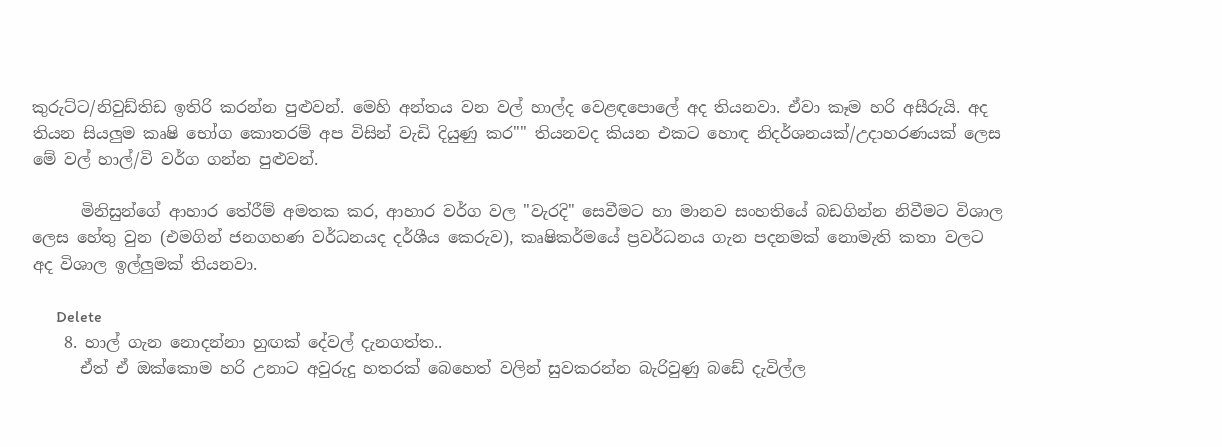කුරුට්ට/නිවුඩ්තිඩ ඉතිරි කරන්න පුළුවන්. මෙහි අන්තය වන වල් හාල්ද වෙළඳපොලේ අද තියනවා. ඒවා කෑම හරි අසීරුයි. අද තියන සියලුම කෘෂි භෝග කොතරම් අප විසින් වැඩි දියුණු කර"" තියනවද කියන එකට හොඳ නිදර්ශනයක්/උදාහරණයක් ලෙස මේ වල් හාල්/වි වර්ග ගන්න පුළුවන්.

      මිනිසුන්ගේ ආහාර තේරීම් අමතක කර, ආහාර වර්ග වල "වැරදි" සෙවීමට හා මානව සංහතියේ බඩගින්න නිවීමට විශාල ලෙස හේතු වුන (එමගින් ජනගහණ වර්ධනයද දර්ශීය කෙරුව), කෘෂිකර්මයේ ප්‍රවර්ධනය ගැන පදනමක් නොමැති කතා වලට අද විශාල ඉල්ලුමක් තියනවා.

      Delete
    8. හාල් ගැන නොදන්නා හුඟක් දේවල් දැනගත්ත..
      ඒත් ඒ ඔක්කොම හරි උනාට අවුරුදු හතරක් බෙහෙත් වලින් සුවකරන්න බැරිවුණු බඩේ දැවිල්ල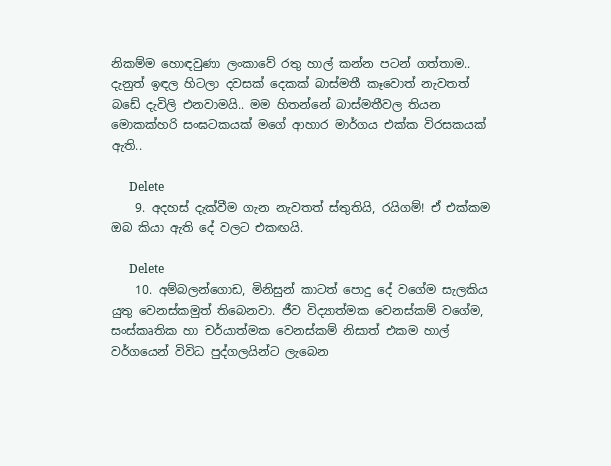නිකම්ම හොඳවුණා ලංකාවේ රතු හාල් කන්න පටන් ගත්තාම.. දැනුත් ඉඳල හිටලා දවසක් දෙකක් බාස්මතී කෑවොත් නැවතත් බඩේ දැවිලි එනවාමයි.. මම හිතන්නේ බාස්මතීවල තියන මොකක්හරි සංඝටකයක් මගේ ආහාර මාර්ගය එක්ක විරසකයක් ඇති..

      Delete
    9. අදහස් දැක්වීම ගැන නැවතත් ස්තුතියි, රයිගම්! ඒ එක්කම ඔබ කියා ඇති දේ වලට එකඟයි.

      Delete
    10. අම්බලන්ගොඩ, මිනිසුන් කාටත් පොදු දේ වගේම සැලකිය යුතු වෙනස්කමුත් තිබෙනවා. ජීව විද්‍යාත්මක වෙනස්කම් වගේම, සංස්කෘතික හා චර්යාත්මක වෙනස්කම් නිසාත් එකම හාල් වර්ගයෙන් විවිධ පුද්ගලයින්ට ලැබෙන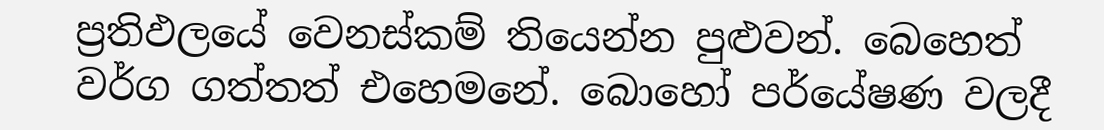ප්‍රතිඵලයේ වෙනස්කම් තියෙන්න පුළුවන්. බෙහෙත් වර්ග ගත්තත් එහෙමනේ. බොහෝ පර්යේෂණ වලදී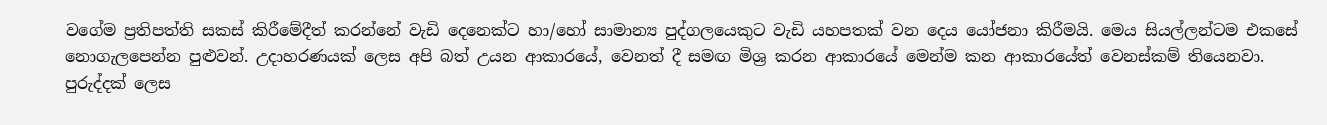වගේම ප්‍රතිපත්ති සකස් කිරීමේදීත් කරන්නේ වැඩි දෙනෙක්ට හා/හෝ සාමාන්‍ය පුද්ගලයෙකුට වැඩි යහපතක් වන දෙය යෝජනා කිරීමයි. මෙය සියල්ලන්ටම එකසේ නොගැලපෙන්න පුළුවන්. උදාහරණයක් ලෙස අපි බත් උයන ආකාරයේ, වෙනත් දී සමඟ මිශ්‍ර කරන ආකාරයේ මෙන්ම කන ආකාරයේත් වෙනස්කම් තියෙනවා. පුරුද්දක් ලෙස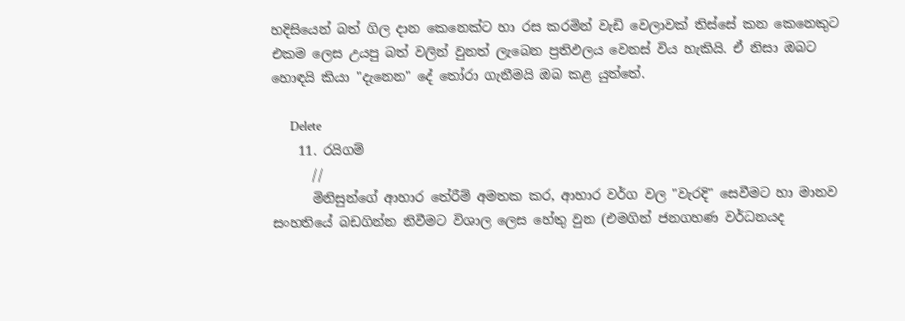හදිසියෙන් බත් ගිල දාන කෙනෙක්ට හා රස කරමින් වැඩි වෙලාවක් තිස්සේ කන කෙනෙකුට එකම ලෙස උයපු බත් වලින් වුනත් ලැබෙන ප්‍රතිඵලය වෙනස් විය හැකියි. ඒ නිසා ඔබට හොඳයි කියා "දැනෙන" දේ තෝරා ගැනීමයි ඔබ කළ යුත්තේ.

      Delete
    11. රයිගම්
      //
      මිනිසුන්ගේ ආහාර තේරීම් අමතක කර, ආහාර වර්ග වල "වැරදි" සෙවීමට හා මානව සංහතියේ බඩගින්න නිවීමට විශාල ලෙස හේතු වුන (එමගින් ජනගහණ වර්ධනයද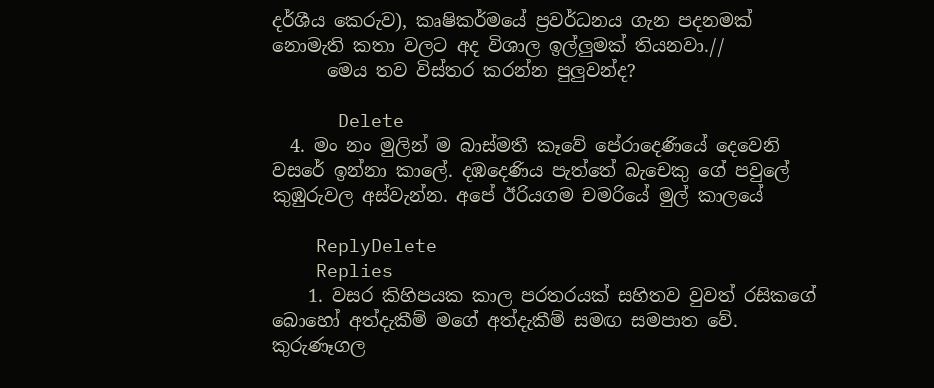දර්ශීය කෙරුව), කෘෂිකර්මයේ ප්‍රවර්ධනය ගැන පදනමක් නොමැති කතා වලට අද විශාල ඉල්ලුමක් තියනවා.//
      මෙය තව විස්තර කරන්න පුලුවන්ද?

      Delete
  4. මං නං මුලින් ම බාස්මතී කෑවේ පේරාදෙණියේ දෙවෙනි වසරේ ඉන්නා කාලේ. දඹදෙණිය පැත්තේ බැචෙකු ගේ පවුලේ කුඹුරුවල අස්වැන්න. අපේ ඊරියගම චමරියේ මුල් කාලයේ

    ReplyDelete
    Replies
    1. වසර කිහිපයක කාල පරතරයක් සහිතව වුවත් රසිකගේ බොහෝ අත්දැකීම් මගේ අත්දැකීම් සමඟ සමපාත වේ. කුරුණෑගල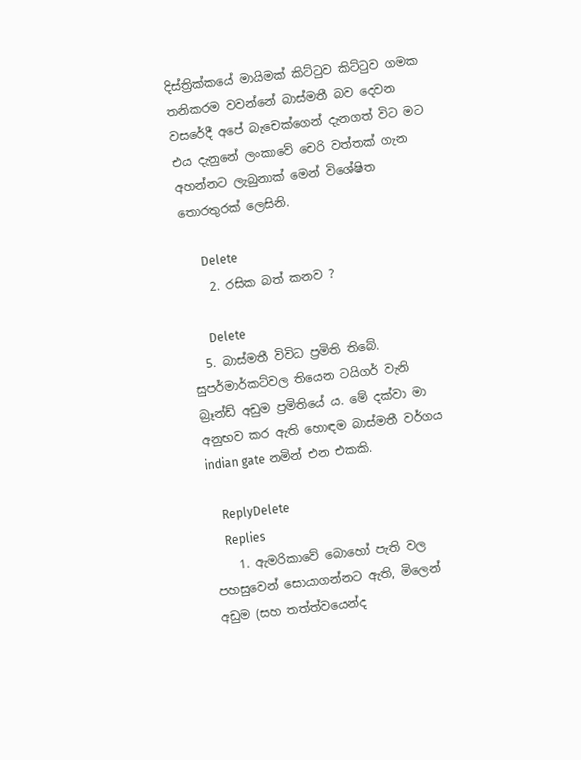දිස්ත්‍රික්කයේ මායිමක් කිට්ටුව කිට්ටුව ගමක තනිකරම වවන්නේ බාස්මතී බව දෙවන වසරේදී අපේ බැචෙක්ගෙන් දැනගත් විට මට එය දැනුනේ ලංකාවේ චෙරි වත්තක් ගැන අහන්නට ලැබුනාක් මෙන් විශේෂිත තොරතුරක් ලෙසිනි.

      Delete
    2. රසික බත් කනව ?

      Delete
  5. බාස්මතී විවිධ ප්‍රමිති තිබේ. සුපර්මාර්කට්වල තියෙන ටයිගර් වැනි බ්‍රෑන්ඩ් අඩුම ප්‍රමිතියේ ය. මේ දක්වා මා අනුභව කර ඇති හොඳම බාස්මතී වර්ගය indian gate නමින් එන එකකි.

    ReplyDelete
    Replies
    1. ඇමරිකාවේ බොහෝ පැති වල පහසුවෙන් සොයාගන්නට ඇති, මිලෙන් අඩුම (සහ තත්ත්වයෙන්ද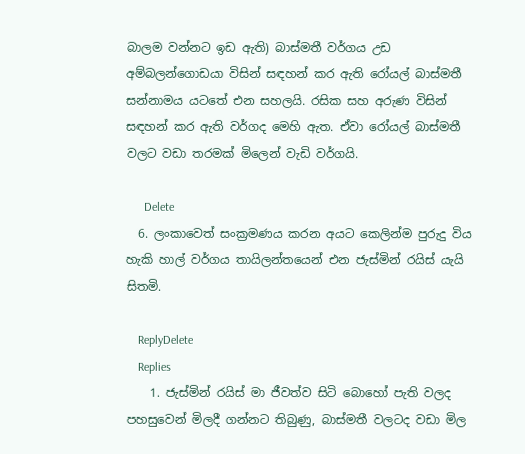බාලම වන්නට ඉඩ ඇති) බාස්මතී වර්ගය උඩ අම්බලන්ගොඩයා විසින් සඳහන් කර ඇති රෝයල් බාස්මතී සන්නාමය යටතේ එන සහලයි. රසික සහ අරුණ විසින් සඳහන් කර ඇති වර්ගද මෙහි ඇත. ඒවා රෝයල් බාස්මතී වලට වඩා තරමක් මිලෙන් වැඩි වර්ගයි.

      Delete
  6. ලංකාවෙත් සංක්‍රමණය කරන අයට කෙලින්ම පුරුදු විය හැකි හාල් වර්ගය තායිලන්තයෙන් එන ජැස්මින් රයිස් යැයි සිතමි.

    ReplyDelete
    Replies
    1. ජැස්මින් රයිස් මා ජීවත්ව සිටි බොහෝ පැති වලද පහසුවෙන් මිලදී ගන්නට තිබුණු, බාස්මතී වලටද වඩා මිල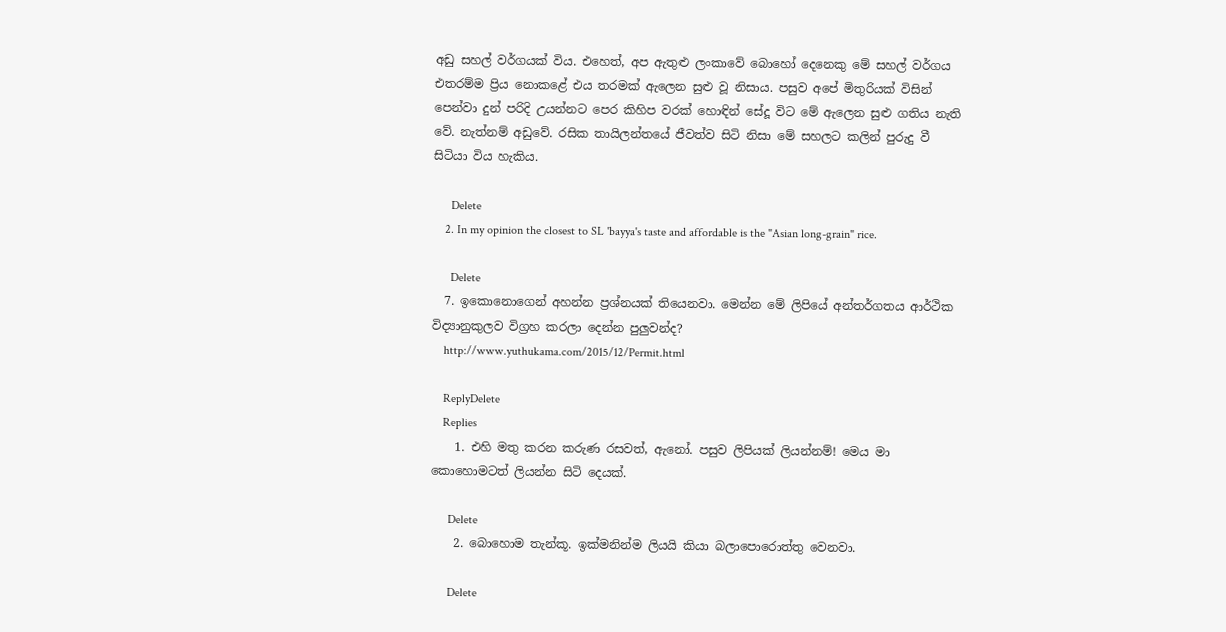අඩු සහල් වර්ගයක් විය. එහෙත්, අප ඇතුළු ලංකාවේ බොහෝ දෙනෙකු මේ සහල් වර්ගය එතරම්ම ප්‍රිය නොකළේ එය තරමක් ඇලෙන සුළු වූ නිසාය. පසුව අපේ මිතුරියක් විසින් පෙන්වා දුන් පරිදි උයන්නට පෙර කිහිප වරක් හොඳින් සේදූ විට මේ ඇලෙන සුළු ගතිය නැති වේ. නැත්නම් අඩුවේ. රසික තායිලන්තයේ ජීවත්ව සිටි නිසා මේ සහලට කලින් පුරුදු වී සිටියා විය හැකිය.

      Delete
    2. In my opinion the closest to SL 'bayya's taste and affordable is the "Asian long-grain" rice.

      Delete
  7. ඉකොනොගෙන් අහන්න ප්‍රශ්නයක් තියෙනවා. මෙන්න මේ ලිපියේ අන්තර්ගතය ආර්ථික විද්‍යානුකුලව විග්‍රහ කරලා දෙන්න පුලුවන්ද?
    http://www.yuthukama.com/2015/12/Permit.html

    ReplyDelete
    Replies
    1. එහි මතු කරන කරුණ රසවත්, ඇනෝ. පසුව ලිපියක් ලියන්නම්! මෙය මා කොහොමටත් ලියන්න සිටි දෙයක්.

      Delete
    2. බොහොම තැන්කූ. ඉක්මනින්ම ලියයි කියා බලාපොරොත්තු වෙනවා.

      Delete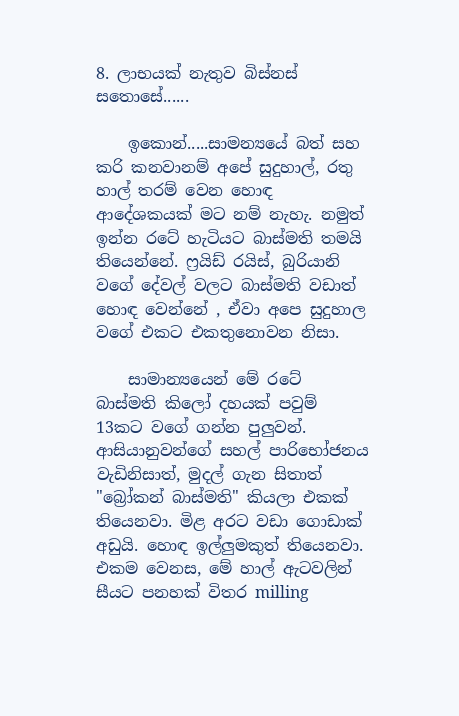8. ලාභයක් නැතුව බිස්නස් සතොසේ......

    ඉකොන්.....සාමන්‍යයේ බත් සහ කරි කනවානම් අපේ සුදුහාල්, රතු හාල් තරම් වෙන හොඳ ආදේශකයක් මට නම් නැහැ. නමුත් ඉන්න රටේ හැටියට බාස්මති තමයි තියෙන්නේ. ෆ්‍රයිඩ් රයිස්, බුරියානි වගේ දේවල් වලට බාස්මති වඩාත් හොඳ වෙන්නේ , ඒවා අපෙ සුදුහාල වගේ එකට එකතුනොවන නිසා.

    සාමාන්‍යයෙන් මේ රටේ බාස්මති කිලෝ දහයක් පවුම් 13කට වගේ ගන්න පුලුවන්. ආසියානුවන්ගේ සහල් පාරිභෝජනය වැඩිනිසාත්, මුදල් ගැන සිතාත් "බ්‍රෝකන් බාස්මති" කියලා එකක් තියෙනවා. මිළ අරට වඩා ගොඩාක් අඩුයි. හොඳ ඉල්ලුමකුත් තියෙනවා. එකම වෙනස, මේ හාල් ඇටවලින් සීයට පනහක් විතර milling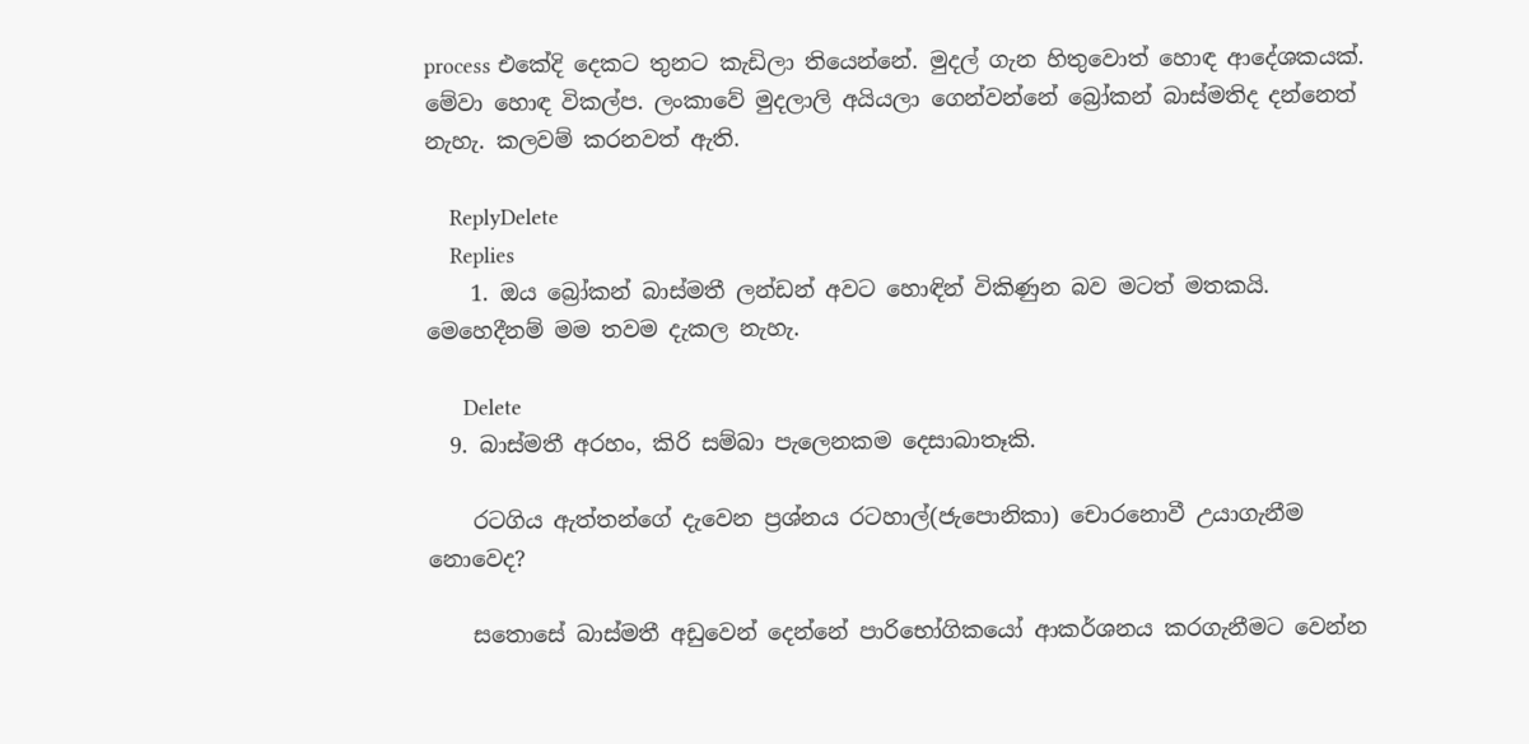process එකේදි දෙකට තුනට කැඩිලා තියෙන්නේ. මුදල් ගැන හිතුවොත් හොඳ ආදේශකයක්. මේවා හොඳ විකල්ප. ලංකාවේ මුදලාලි අයියලා ගෙන්වන්නේ බ්‍රෝකන් බාස්මතිද දන්නෙත් නැහැ. කලවම් කරනවත් ඇති.

    ReplyDelete
    Replies
    1. ඔය බ්‍රෝකන් බාස්මතී ලන්ඩන් අවට හොඳින් විකිණුන බව මටත් මතකයි. මෙහෙදීනම් මම තවම දැකල නැහැ.

      Delete
  9. බාස්මතී අරහං, කිරි සම්බා පැලෙනකම දෙසාබාතෑකි.

    රටගිය ඇත්තන්ගේ දැවෙන ප්‍රශ්නය රටහාල්(ජැපොනිකා) චොරනොවී උයාගැනීම නොවෙද?

    සතොසේ බාස්මතී අඩුවෙන් දෙන්නේ පාරිභෝගිකයෝ ආකර්ශනය කරගැනීමට වෙන්න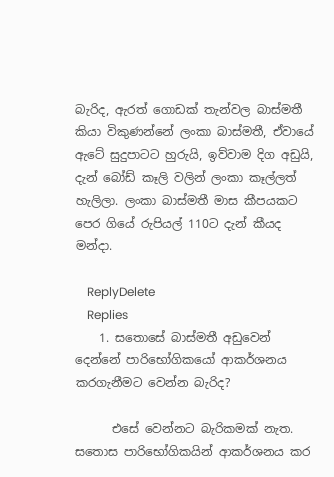බැරිද, ඇරත් ගොඩක් තැන්වල බාස්මතී කියා විකුණන්නේ ලංකා බාස්මතී, ඒවායේ ඇටේ සුදුපාටට හුරුයි, ඉව්වාම දිග අඩුයි, දැන් බෝඩ් කෑලි වලින් ලංකා කෑල්ලත් හැලිලා. ලංකා බාස්මතී මාස කීපයකට පෙර ගියේ රුපියල් 110ට දැන් කීයද මන්දා.

    ReplyDelete
    Replies
    1. සතොසේ බාස්මතී අඩුවෙන් දෙන්නේ පාරිභෝගිකයෝ ආකර්ශනය කරගැනීමට වෙන්න බැරිද?

      එසේ වෙන්නට බැරිකමක් නැත. සතොස පාරිභෝගිකයින් ආකර්ශනය කර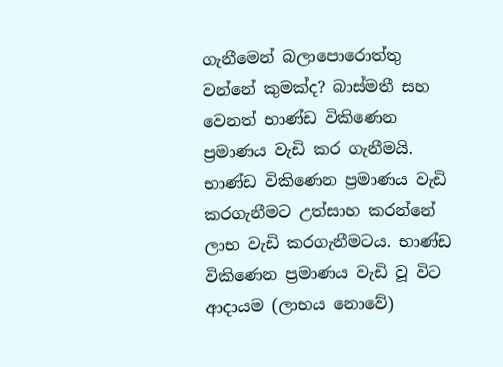ගැනීමෙන් බලාපොරොත්තු වන්නේ කුමක්ද? බාස්මතී සහ වෙනත් භාණ්ඩ විකිණෙන ප්‍රමාණය වැඩි කර ගැනීමයි. භාණ්ඩ විකිණෙන ප්‍රමාණය වැඩි කරගැනීමට උත්සාහ කරන්නේ ලාභ වැඩි කරගැනීමටය. භාණ්ඩ විකිණෙන ප්‍රමාණය වැඩි වූ විට ආදායම (ලාභය නොවේ)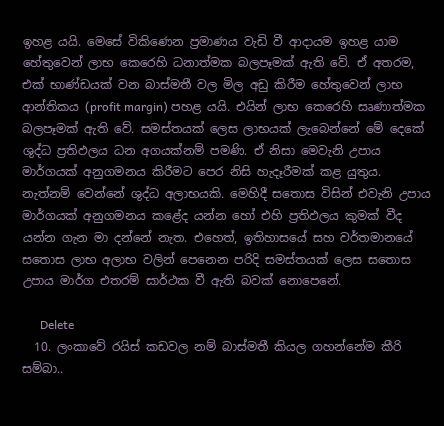ඉහළ යයි. මෙසේ විකිණෙන ප්‍රමාණය වැඩි වී ආදායම ඉහළ යාම හේතුවෙන් ලාභ කෙරෙහි ධනාත්මක බලපෑමක් ඇති වේ. ඒ අතරම, එක් භාණ්ඩයක් වන බාස්මතී වල මිල අඩු කිරීම හේතුවෙන් ලාභ ආන්තිකය (profit margin) පහළ යයි. එයින් ලාභ කෙරෙහි සෘණාත්මක බලපෑමක් ඇති වේ. සමස්තයක් ලෙස ලාභයක් ලැබෙන්නේ මේ දෙකේ ශුද්ධ ප්‍රතිඵලය ධන අගයක්නම් පමණි. ඒ නිසා මෙවැනි උපාය මාර්ගයක් අනුගමනය කිරීමට පෙර නිසි හැදෑරීමක් කළ යුතුය. නැත්නම් වෙන්නේ ශුද්ධ අලාභයකි. මෙහිදී සතොස විසින් එවැනි උපාය මාර්ගයක් අනුගමනය කළේද යන්න හෝ එහි ප්‍රතිඵලය කුමක් වීද යන්න ගැන මා දන්නේ නැත. එහෙත්, ඉතිහාසයේ සහ වර්තමානයේ සතොස ලාභ අලාභ වලින් පෙනෙන පරිදි සමස්තයක් ලෙස සතොස උපාය මාර්ග එතරම් සාර්ථක වී ඇති බවක් නොපෙනේ.

      Delete
  10. ලංකාවේ රයිස් කඩවල නම් බාස්මතී කියල ගහන්නේම කීරි සම්බා..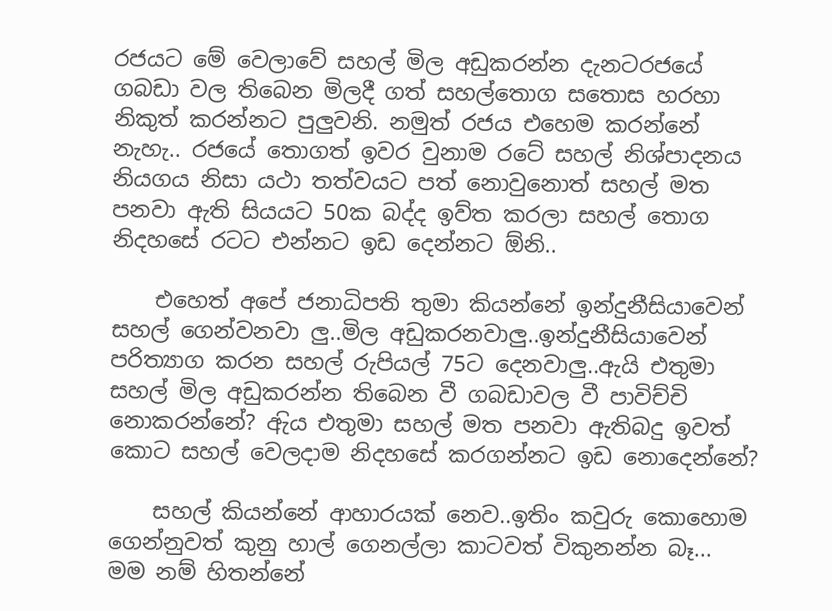රජයට මේ වෙලාවේ සහල් මිල අඩුකරන්න දැනටරජයේ ගබඩා වල තිබෙන මිලදී ගත් සහල්‍තොග සතොස හරහා නිකුත් කරන්නට පුලුවනි. නමුත් රජය එහෙම කරන්නේ නැහැ.. රජයේ තොගත් ඉවර වුනාම රටේ සහල් නිශ්පාදනය නියගය නිසා යථා තත්වයට පත් නොවුනොත් සහල් මත පනවා ඇති සියයට 50ක බද්ද ඉව්ත කරලා සහල්‍ තොග නිදහසේ රටට එන්නට ඉඩ දෙන්නට ඕනි..

    එහෙත් අපේ ජනාධිපති තුමා කියන්නේ ඉන්දුනීසියාවෙන් සහල් ගෙන්වනවා ලු..මිල අඩුකරනවාලු..ඉන්දුනීසියාවෙන් පරිත්‍යාග කරන සහල් රුපියල් 75ට දෙනවාලු..ඇයි එතුමා සහල් මිල අඩුකරන්න තිබෙන වී ගබඩාවල වී පාවිච්චි නොකරන්නේ? ඇිය එතුමා සහල් මත පනවා ඇතිබදු ඉවත් ක‍ොට සහල්‍ වෙලදාම නිදහසේ කරගන්නට ඉඩ නොදෙන්නේ?

    සහල් කියන්නේ ආහාරයක් නෙව..ඉතිං කවුරු කොහොම ගෙන්නුවත් කුනු හාල්‍ ගෙනල්ලා කාටවත් විකුනන්න බෑ... මම නම් හිතන්නේ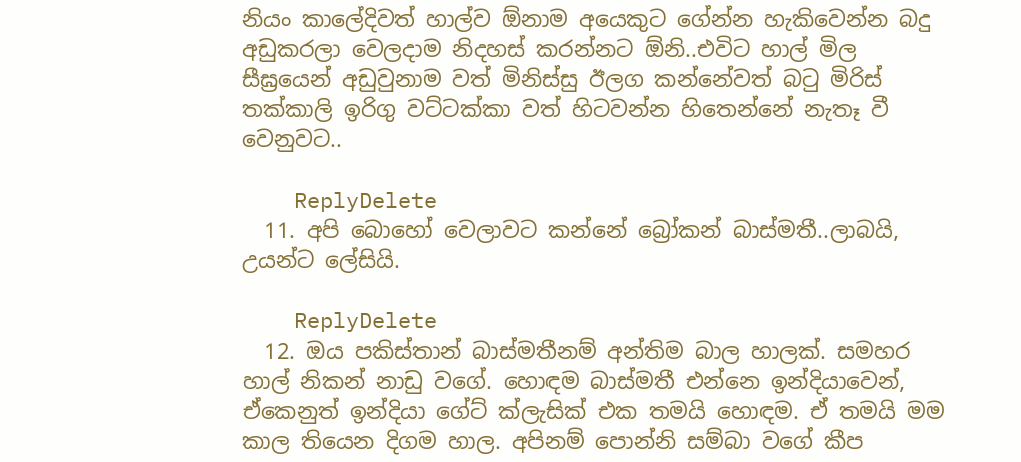නියං කාල‍ේදිවත් හාල්‍ව ඕනාම අයෙකුට ගේන්න හැකිවෙන්න බදු අඩුකරලා වෙලදාම නිදහස් කරන්නට ඕනි..එවිට හාල් මිල සීඝ්‍රයෙන් අඩුවුනාම වත් මිනිස්සු ඊලග කන්නේවත් බටු මිරිස් තක්කාලි ඉරිගු වට්ටක්කා වත් හිටවන්න හිතෙන්නේ නැතෑ වී වෙනුවට..

    ReplyDelete
  11. අපි බොහෝ වෙලාවට කන්නේ බ්‍රෝකන් බාස්මතී..ලාබයි, උයන්ට ලේසියි.

    ReplyDelete
  12. ඔය පකිස්තාන් බාස්මතීනම් අන්තිම බාල හාලක්. සමහර හාල් නිකන් නාඩු වගේ. හොඳම බාස්මතී එන්නෙ ඉන්දියාවෙන්, ඒකෙනුත් ඉන්දියා ගේට් ක්ලැසික් එක තමයි හොඳම. ඒ තමයි මම කාල තියෙන දිගම හාල. අපිනම් පොන්නි සම්බා වගේ කීප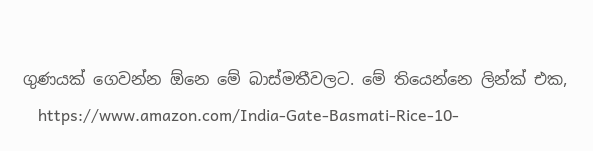ගුණයක් ගෙවන්න ඕනෙ මේ බාස්මතීවලට. මේ තියෙන්නෙ ලින්ක් එක,
    https://www.amazon.com/India-Gate-Basmati-Rice-10-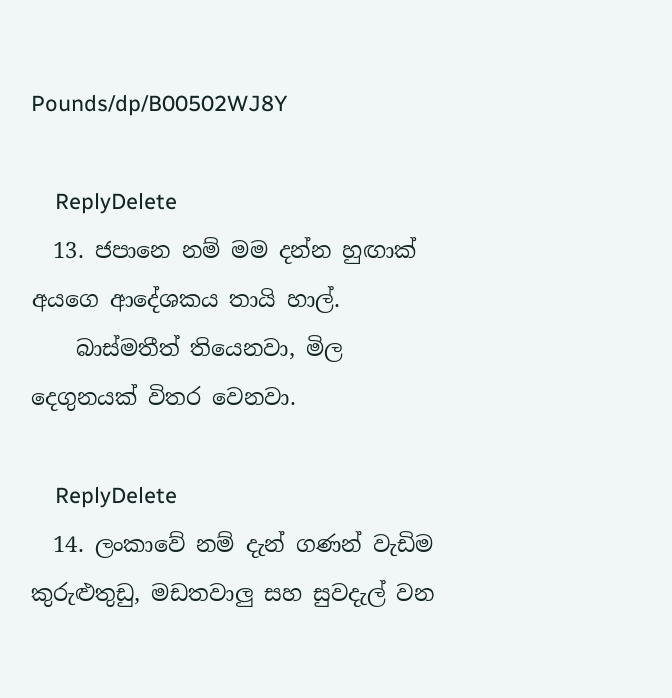Pounds/dp/B00502WJ8Y

    ReplyDelete
  13. ජපානෙ නම් මම දන්න හුඟාක් අයගෙ ආදේශකය තායි හාල්.
    බාස්මතීත් තියෙනවා, මිල දෙගුනයක් විතර වෙනවා.

    ReplyDelete
  14. ලංකාවේ නම් දැන් ගණන් වැඩිම කුරුළුතුඩු, මඩතවාලු සහ සුවදැල් වන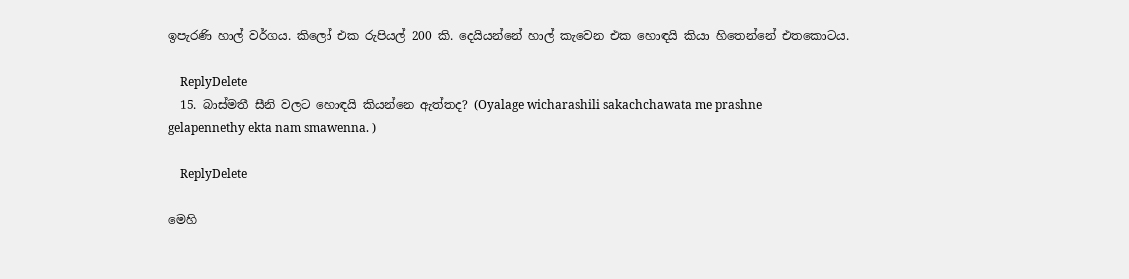ඉපැරණි හාල් වර්ගය. කිලෝ එක රුපියල් 200 කි. දෙයියන්නේ හාල් කැවෙන එක හොඳයි කියා හිතෙන්නේ එතකොටය.

    ReplyDelete
  15. බාස්මතී සීනි වලට හොඳයි කියන්නෙ ඇත්තද? (Oyalage wicharashili sakachchawata me prashne gelapennethy ekta nam smawenna. )

    ReplyDelete

මෙහි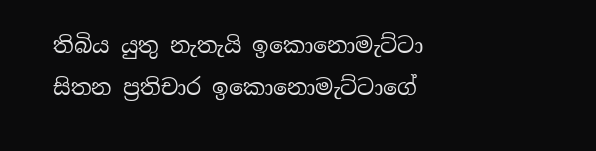තිබිය යුතු නැතැයි ඉකොනොමැට්ටා සිතන ප්‍රතිචාර ඉකොනොමැට්ටාගේ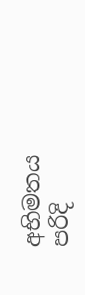අභිමතය පරිදි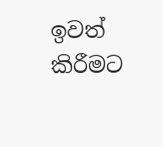ඉවත් කිරීමට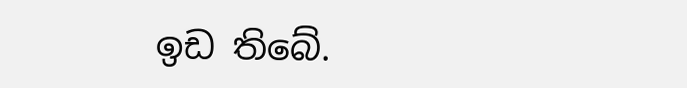ඉඩ තිබේ.